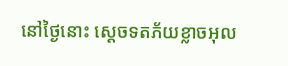នៅថ្ងៃនោះ ស្តេចទតភ័យខ្លាចអុល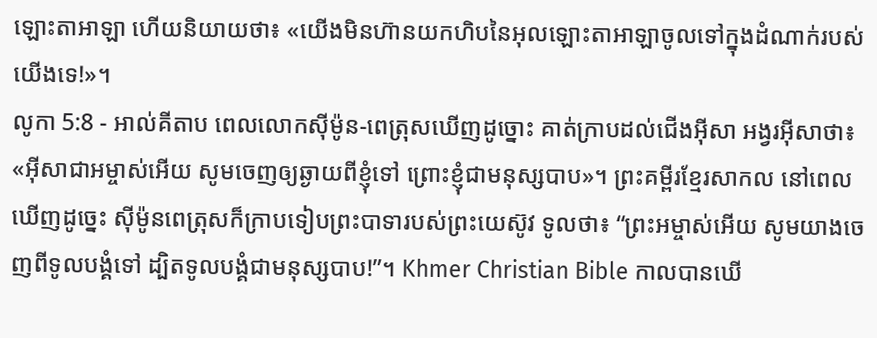ឡោះតាអាឡា ហើយនិយាយថា៖ «យើងមិនហ៊ានយកហិបនៃអុលឡោះតាអាឡាចូលទៅក្នុងដំណាក់របស់យើងទេ!»។
លូកា 5:8 - អាល់គីតាប ពេលលោកស៊ីម៉ូន-ពេត្រុសឃើញដូច្នោះ គាត់ក្រាបដល់ជើងអ៊ីសា អង្វរអ៊ីសាថា៖ «អ៊ីសាជាអម្ចាស់អើយ សូមចេញឲ្យឆ្ងាយពីខ្ញុំទៅ ព្រោះខ្ញុំជាមនុស្សបាប»។ ព្រះគម្ពីរខ្មែរសាកល នៅពេលឃើញដូច្នេះ ស៊ីម៉ូនពេត្រុសក៏ក្រាបទៀបព្រះបាទារបស់ព្រះយេស៊ូវ ទូលថា៖ “ព្រះអម្ចាស់អើយ សូមយាងចេញពីទូលបង្គំទៅ ដ្បិតទូលបង្គំជាមនុស្សបាប!”។ Khmer Christian Bible កាលបានឃើ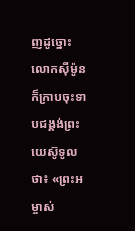ញដូច្នោះ លោកស៊ីម៉ូនក៏ក្រាបចុះទាបជង្គង់ព្រះយេស៊ូទូលថា៖ «ព្រះអម្ចាស់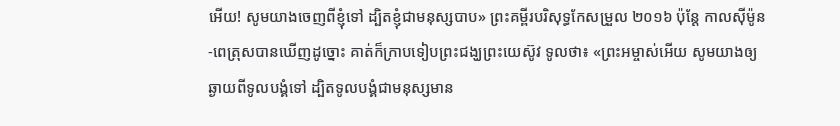អើយ! សូមយាងចេញពីខ្ញុំទៅ ដ្បិតខ្ញុំជាមនុស្សបាប» ព្រះគម្ពីរបរិសុទ្ធកែសម្រួល ២០១៦ ប៉ុន្ដែ កាលស៊ីម៉ូន-ពេត្រុសបានឃើញដូច្នោះ គាត់ក៏ក្រាបទៀបព្រះជង្ឃព្រះយេស៊ូវ ទូលថា៖ «ព្រះអម្ចាស់អើយ សូមយាងឲ្យឆ្ងាយពីទូលបង្គំទៅ ដ្បិតទូលបង្គំជាមនុស្សមាន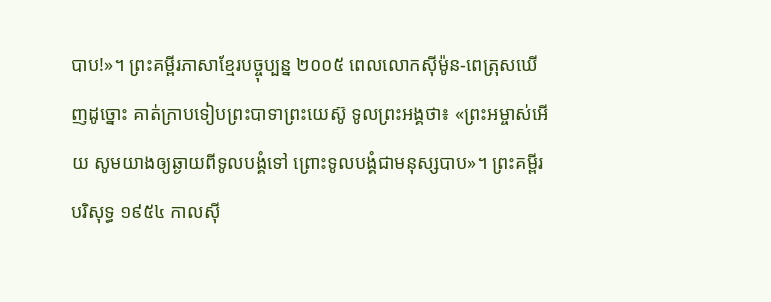បាប!»។ ព្រះគម្ពីរភាសាខ្មែរបច្ចុប្បន្ន ២០០៥ ពេលលោកស៊ីម៉ូន-ពេត្រុសឃើញដូច្នោះ គាត់ក្រាបទៀបព្រះបាទាព្រះយេស៊ូ ទូលព្រះអង្គថា៖ «ព្រះអម្ចាស់អើយ សូមយាងឲ្យឆ្ងាយពីទូលបង្គំទៅ ព្រោះទូលបង្គំជាមនុស្សបាប»។ ព្រះគម្ពីរបរិសុទ្ធ ១៩៥៤ កាលស៊ី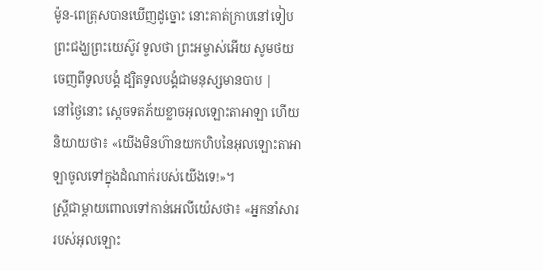ម៉ូន-ពេត្រុសបានឃើញដូច្នោះ នោះគាត់ក្រាបនៅទៀបព្រះជង្ឃព្រះយេស៊ូវ ទូលថា ព្រះអម្ចាស់អើយ សូមថយចេញពីទូលបង្គំ ដ្បិតទូលបង្គំជាមនុស្សមានបាប |
នៅថ្ងៃនោះ ស្តេចទតភ័យខ្លាចអុលឡោះតាអាឡា ហើយនិយាយថា៖ «យើងមិនហ៊ានយកហិបនៃអុលឡោះតាអាឡាចូលទៅក្នុងដំណាក់របស់យើងទេ!»។
ស្ត្រីជាម្តាយពោលទៅកាន់អេលីយ៉េសថា៖ «អ្នកនាំសាររបស់អុលឡោះ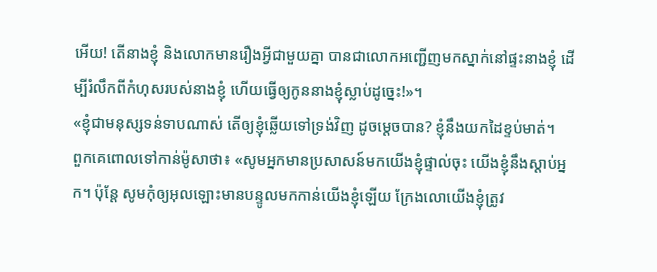អើយ! តើនាងខ្ញុំ និងលោកមានរឿងអ្វីជាមួយគ្នា បានជាលោកអញ្ជើញមកស្នាក់នៅផ្ទះនាងខ្ញុំ ដើម្បីរំលឹកពីកំហុសរបស់នាងខ្ញុំ ហើយធ្វើឲ្យកូននាងខ្ញុំស្លាប់ដូច្នេះ!»។
«ខ្ញុំជាមនុស្សទន់ទាបណាស់ តើឲ្យខ្ញុំឆ្លើយទៅទ្រង់វិញ ដូចម្ដេចបាន? ខ្ញុំនឹងយកដៃខ្ទប់មាត់។
ពួកគេពោលទៅកាន់ម៉ូសាថា៖ «សូមអ្នកមានប្រសាសន៍មកយើងខ្ញុំផ្ទាល់ចុះ យើងខ្ញុំនឹងស្តាប់អ្នក។ ប៉ុន្តែ សូមកុំឲ្យអុលឡោះមានបន្ទូលមកកាន់យើងខ្ញុំឡើយ ក្រែងលោយើងខ្ញុំត្រូវ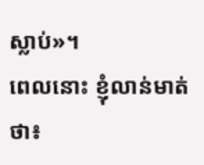ស្លាប់»។
ពេលនោះ ខ្ញុំលាន់មាត់ថា៖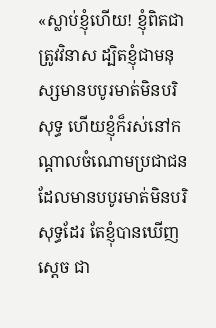«ស្លាប់ខ្ញុំហើយ! ខ្ញុំពិតជាត្រូវវិនាស ដ្បិតខ្ញុំជាមនុស្សមានបបូរមាត់មិនបរិសុទ្ធ ហើយខ្ញុំក៏រស់នៅកណ្ដាលចំណោមប្រជាជនដែលមានបបូរមាត់មិនបរិសុទ្ធដែរ តែខ្ញុំបានឃើញស្តេច ជា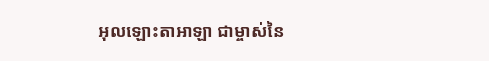អុលឡោះតាអាឡា ជាម្ចាស់នៃ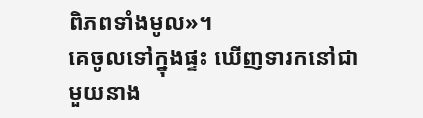ពិភពទាំងមូល»។
គេចូលទៅក្នុងផ្ទះ ឃើញទារកនៅជាមួយនាង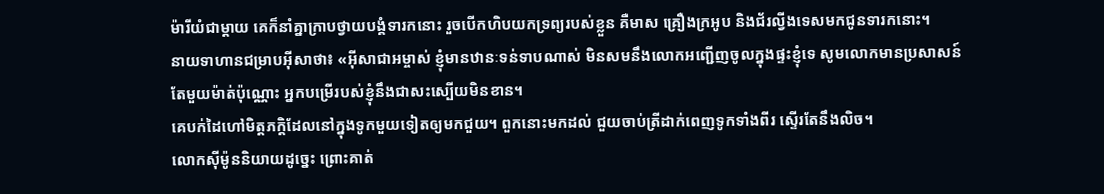ម៉ារីយំជាម្តាយ គេក៏នាំគ្នាក្រាបថ្វាយបង្គំទារកនោះ រួចបើកហិបយកទ្រព្យរបស់ខ្លួន គឺមាស គ្រឿងក្រអូប និងជ័រល្វីងទេសមកជូនទារកនោះ។
នាយទាហានជម្រាបអ៊ីសាថា៖ «អ៊ីសាជាអម្ចាស់ ខ្ញុំមានឋានៈទន់ទាបណាស់ មិនសមនឹងលោកអញ្ជើញចូលក្នុងផ្ទះខ្ញុំទេ សូមលោកមានប្រសាសន៍តែមួយម៉ាត់ប៉ុណ្ណោះ អ្នកបម្រើរបស់ខ្ញុំនឹងជាសះស្បើយមិនខាន។
គេបក់ដៃហៅមិត្ដភក្ដិដែលនៅក្នុងទូកមួយទៀតឲ្យមកជួយ។ ពួកនោះមកដល់ ជួយចាប់ត្រីដាក់ពេញទូកទាំងពីរ ស្ទើរតែនឹងលិច។
លោកស៊ីម៉ូននិយាយដូច្នេះ ព្រោះគាត់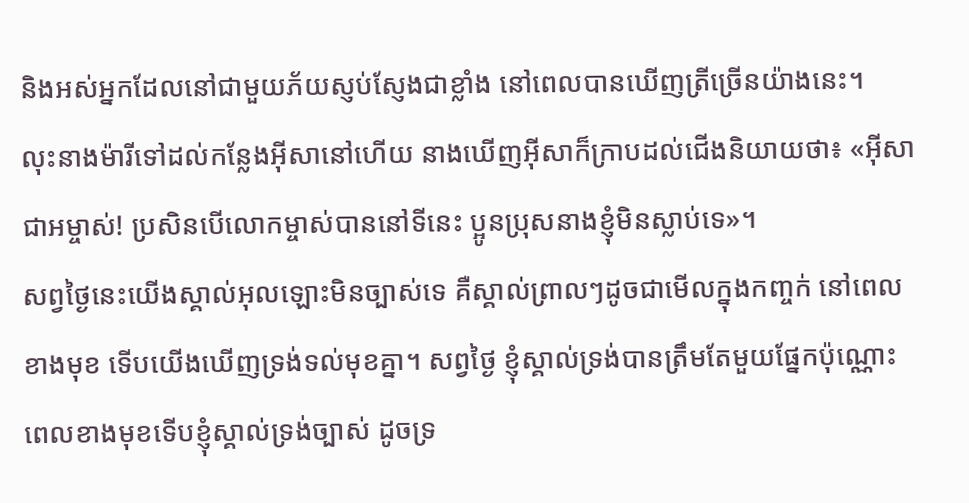និងអស់អ្នកដែលនៅជាមួយភ័យស្ញប់ស្ញែងជាខ្លាំង នៅពេលបានឃើញត្រីច្រើនយ៉ាងនេះ។
លុះនាងម៉ារីទៅដល់កន្លែងអ៊ីសានៅហើយ នាងឃើញអ៊ីសាក៏ក្រាបដល់ជើងនិយាយថា៖ «អ៊ីសាជាអម្ចាស់! ប្រសិនបើលោកម្ចាស់បាននៅទីនេះ ប្អូនប្រុសនាងខ្ញុំមិនស្លាប់ទេ»។
សព្វថ្ងៃនេះយើងស្គាល់អុលឡោះមិនច្បាស់ទេ គឺស្គាល់ព្រាលៗដូចជាមើលក្នុងកញ្ចក់ នៅពេលខាងមុខ ទើបយើងឃើញទ្រង់ទល់មុខគ្នា។ សព្វថ្ងៃ ខ្ញុំស្គាល់ទ្រង់បានត្រឹមតែមួយផ្នែកប៉ុណ្ណោះ ពេលខាងមុខទើបខ្ញុំស្គាល់ទ្រង់ច្បាស់ ដូចទ្រ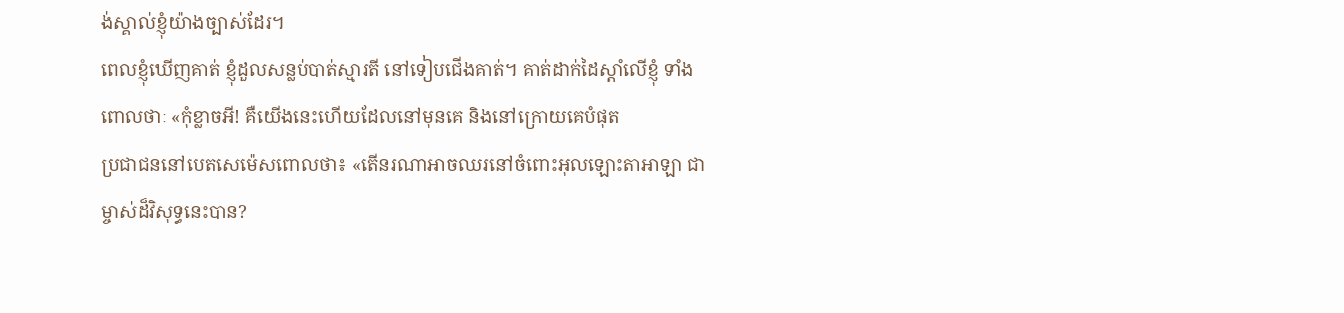ង់ស្គាល់ខ្ញុំយ៉ាងច្បាស់ដែរ។
ពេលខ្ញុំឃើញគាត់ ខ្ញុំដួលសន្លប់បាត់ស្មារតី នៅទៀបជើងគាត់។ គាត់ដាក់ដៃស្ដាំលើខ្ញុំ ទាំងពោលថាៈ «កុំខ្លាចអី! គឺយើងនេះហើយដែលនៅមុនគេ និងនៅក្រោយគេបំផុត
ប្រជាជននៅបេតសេម៉េសពោលថា៖ «តើនរណាអាចឈរនៅចំពោះអុលឡោះតាអាឡា ជាម្ចាស់ដ៏វិសុទ្ធនេះបាន?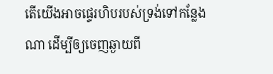តើយើងអាចផ្ទេរហិបរបស់ទ្រង់ទៅកន្លែងណា ដើម្បីឲ្យចេញឆ្ងាយពី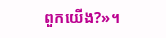ពួកយើង?»។